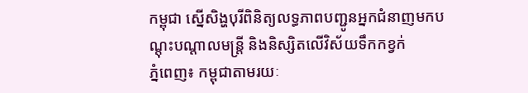កម្ពុជា ស្នើសិង្ហបុរីពិនិត្យលទ្ធភាពបញ្ជូនអ្នកជំនាញមកបណ្តុះបណ្តាលមន្រ្តី និងនិស្សិតលើវិស័យទឹកកខ្វក់
ភ្នំពេញ៖ កម្ពុជាតាមរយៈ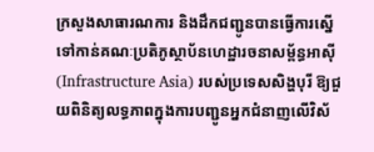ក្រសួងសាធារណការ និងដឹកជញ្ជូនបានធ្វើការស្នើទៅកាន់គណៈប្រតិភូស្ថាប័នហេដ្ឋារចនាសម្ព័ន្ធអាស៊ី (Infrastructure Asia) របស់ប្រទេសសិង្ហបុរី ឱ្យជួយពិនិត្យលទ្ធភាពក្នុងការបញ្ជូនអ្នកជំនាញលើវិស័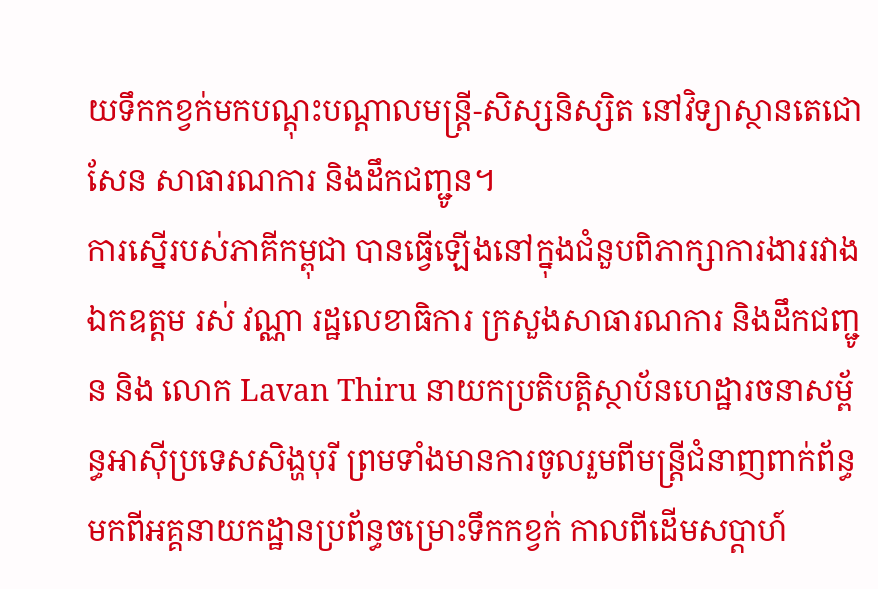យទឹកកខ្វក់មកបណ្តុះបណ្តាលមន្រ្តី-សិស្សនិស្សិត នៅវិទ្យាស្ថានតេជោសែន សាធារណការ និងដឹកជញ្ជូន។
ការស្នើរបស់ភាគីកម្ពុជា បានធ្វើឡើងនៅក្នុងជំនួបពិភាក្សាការងាររវាងឯកឧត្តម រស់ វណ្ណា រដ្ឋលេខាធិការ ក្រសួងសាធារណការ និងដឹកជញ្ជូន និង លោក Lavan Thiru នាយកប្រតិបត្តិស្ថាប័នហេដ្ឋារចនាសម្ព័ន្ធអាស៊ីប្រទេសសិង្ហបុរី ព្រមទាំងមានការចូលរួមពីមន្រ្តីជំនាញពាក់ព័ន្ធមកពីអគ្គនាយកដ្ឋានប្រព័ន្ធចម្រោះទឹកកខ្វក់ កាលពីដើមសប្ដាហ៍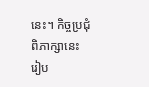នេះ។ កិច្ចប្រជុំពិភាក្សានេះ រៀប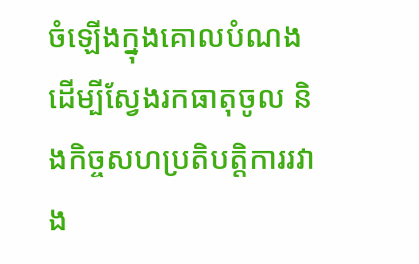ចំឡើងក្នុងគោលបំណង ដើម្បីស្វែងរកធាតុចូល និងកិច្ចសហប្រតិបត្តិការរវាង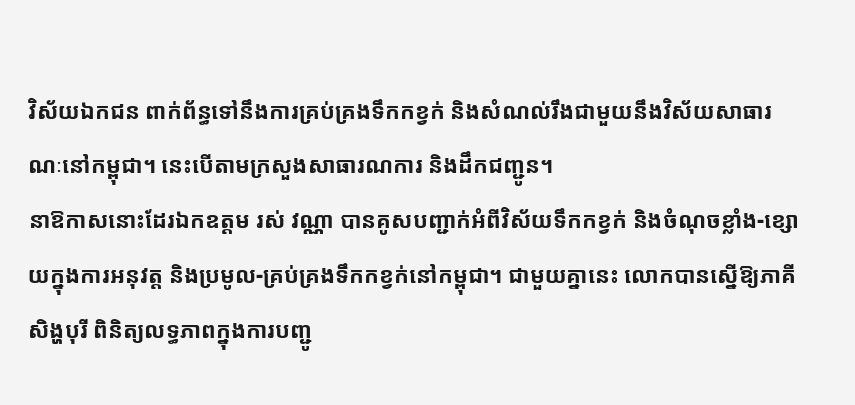វិស័យឯកជន ពាក់ព័ន្ធទៅនឹងការគ្រប់គ្រងទឹកកខ្វក់ និងសំណល់រឹងជាមួយនឹងវិស័យសាធារណៈនៅកម្ពុជា។ នេះបើតាមក្រសួងសាធារណការ និងដឹកជញ្ជូន។
នាឱកាសនោះដែរឯកឧត្តម រស់ វណ្ណា បានគូសបញ្ជាក់អំពីវិស័យទឹកកខ្វក់ និងចំណុចខ្លាំង-ខ្សោយក្នុងការអនុវត្ត និងប្រមូល-គ្រប់គ្រងទឹកកខ្វក់នៅកម្ពុជា។ ជាមួយគ្នានេះ លោកបានស្នើឱ្យភាគីសិង្ហបុរី ពិនិត្យលទ្ធភាពក្នុងការបញ្ជូ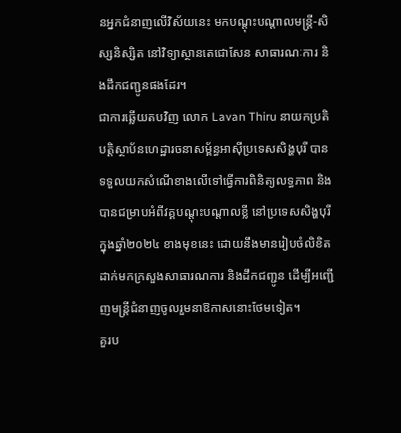នអ្នកជំនាញលើវិស័យនេះ មកបណ្តុះបណ្តាលមន្រ្តី-សិស្សនិស្សិត នៅវិទ្យាស្ថានតេជោសែន សាធារណៈការ និងដឹកជញ្ជូនផងដែរ។
ជាការឆ្លើយតបវិញ លោក Lavan Thiru នាយកប្រតិបត្តិស្ថាប័នហេដ្ឋារចនាសម្ព័ន្ធអាស៊ីប្រទេសសិង្ហបុរី បានទទួលយកសំណើខាងលើទៅធ្វើការពិនិត្យលទ្ធភាព និងបានជម្រាបអំពីវគ្គបណ្តុះបណ្តាលខ្លី នៅប្រទេសសិង្ហបុរី ក្នុងឆ្នាំ២០២៤ ខាងមុខនេះ ដោយនឹងមានរៀបចំលិខិតដាក់មកក្រសួងសាធារណការ និងដឹកជញ្ជូន ដើម្បីអញ្ជើញមន្រ្តីជំនាញចូលរួមនាឱកាសនោះថែមទៀត។
គួរប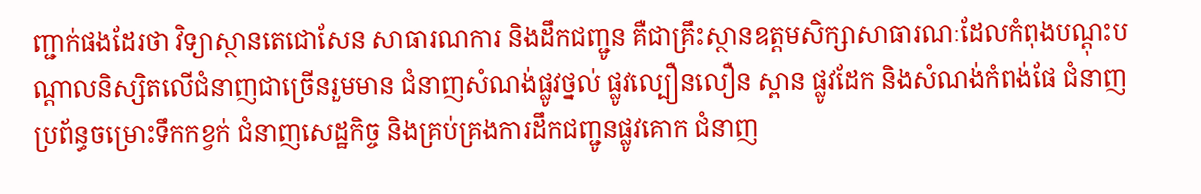ញ្ជាក់ផងដែរថា វិទ្យាស្ថានតេជោសែន សាធារណការ និងដឹកជញ្ជូន គឺជាគ្រឹះស្ថានឧត្តមសិក្សាសាធារណៈដែលកំពុងបណ្តុះបណ្តាលនិស្សិតលើជំនាញជាច្រើនរួមមាន ជំនាញសំណង់ផ្លូវថ្នល់ ផ្លូវល្បឿនលឿន ស្ពាន ផ្លូវដែក និងសំណង់កំពង់ផែ ជំនាញប្រព័ន្ធចម្រោះទឹកកខ្វក់ ជំនាញសេដ្ឋកិច្ច និងគ្រប់គ្រងការដឹកជញ្ជូនផ្លូវគោក ជំនាញ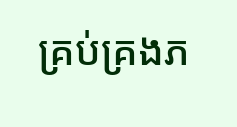គ្រប់គ្រងភ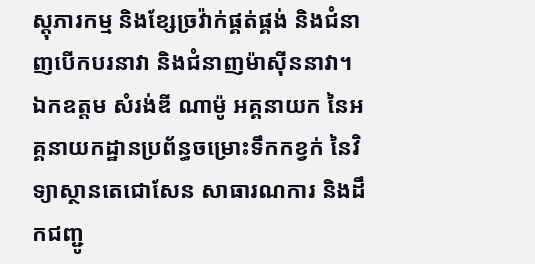ស្តុភារកម្ម និងខ្សែច្រវ៉ាក់ផ្គត់ផ្គង់ និងជំនាញបើកបរនាវា និងជំនាញម៉ាស៊ីននាវា។
ឯកឧត្តម សំរង់ឌី ណាម៉ូ អគ្គនាយក នៃអគ្គនាយកដ្ឋានប្រព័ន្ធចម្រោះទឹកកខ្វក់ នៃវិទ្យាស្ថានតេជោសែន សាធារណការ និងដឹកជញ្ជូ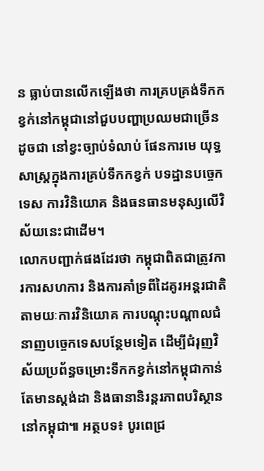ន ធ្លាប់បានលើកឡើងថា ការគ្របគ្រង់ទឹកកខ្វក់នៅកម្ពុជានៅជួបបញ្ហាប្រឈមជាច្រើនដូចជា នៅខ្វះច្បាប់ទំលាប់ ផែនការមេ យុទ្ធសាស្រ្តក្នុងការគ្រប់ទឹកកខ្វក់ បទដ្ឋានបច្ចេកទេស ការវិនិយោគ និងធនធានមនុស្សលើវិស័យនេះជាដើម។
លោកបញ្ជាក់ផងដែរថា កម្ពុជាពិតជាត្រូវការការសហការ និងការគាំទ្រពីដៃគូរអន្តរជាតិ តាមយៈការវិនិយោគ ការបណ្តុះបណ្តាលជំនាញបច្ចេកទេសបន្ថែមទៀត ដើម្បីជំរុញវិស័យប្រព័ន្ធចម្រោះទឹកកខ្វក់នៅកម្ពុជាកាន់តែមានស្តង់ដា និងធានានិរន្តរភាពបរិស្ថាននៅកម្ពុជា៕ អត្ថបទ៖ បូរពេជ្រ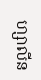ហ្សាលីន